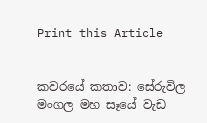Print this Article


කවරයේ කතාව: සේරුවිල මංගල මහ සෑයේ වැඩ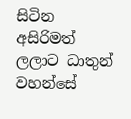සිටින අසිරිමත් ලලාට ධාතුන් වහන්සේ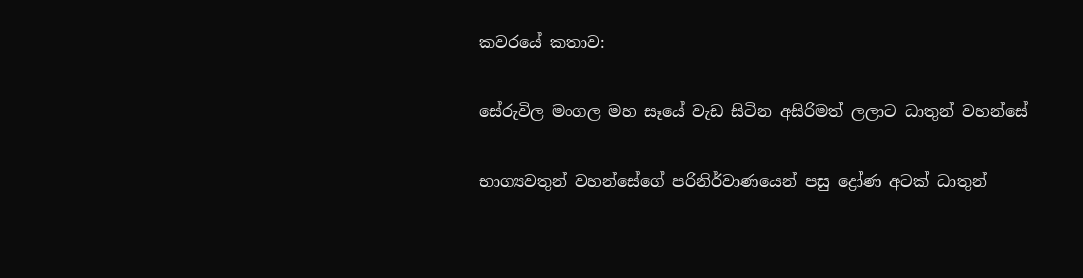කවරයේ කතාව:

සේරුවිල මංගල මහ සෑයේ වැඩ සිටින අසිරිමත් ලලාට ධාතුන් වහන්සේ

භාග්‍යවතුන් වහන්සේගේ පරිනිර්වාණයෙන් පසු ද්‍රෝණ අටක් ධාතුන්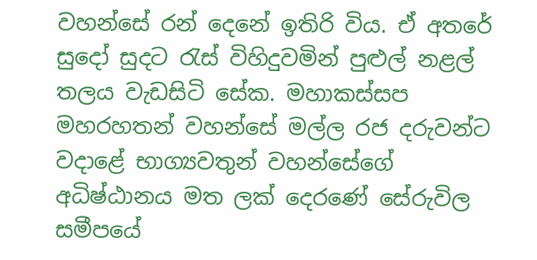වහන්සේ රන් දෙනේ ඉතිරි විය. ඒ අතරේ සුදෝ සුදට රැස් විහිදුවමින් පුළුල් නළල් තලය වැඩසිටි සේක. මහාකස්සප මහරහතන් වහන්සේ මල්ල රජ දරුවන්ට වදාළේ භාග්‍යවතුන් වහන්සේගේ අධිෂ්ඨානය මත ලක් දෙරණේ සේරුවිල සමීපයේ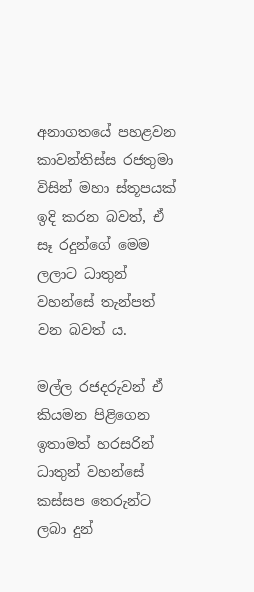අනාගතයේ පහළවන කාවන්තිස්ස රජතුමා විසින් මහා ස්තූපයක් ඉදි කරන බවත්, ඒ සෑ රදුන්ගේ මෙම ලලාට ධාතුන් වහන්සේ තැන්පත් වන බවත් ය.

මල්ල රජදරුවන් ඒ කියමන පිළිගෙන ඉතාමත් හරසරින් ධාතුන් වහන්සේ කස්සප තෙරුන්ට ලබා දුන්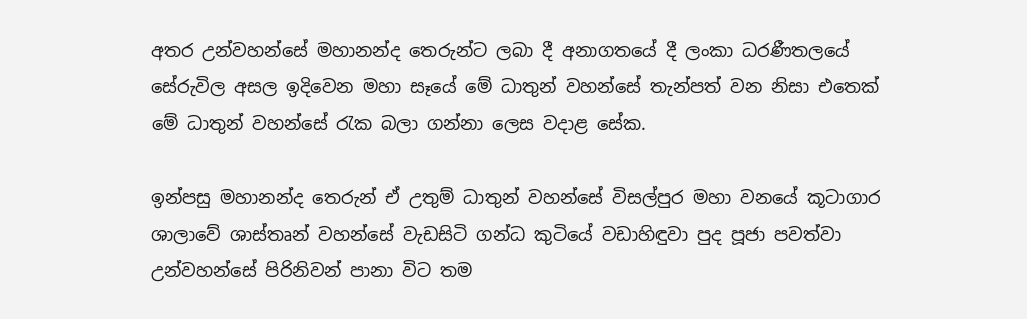අතර උන්වහන්සේ මහානන්ද තෙරුන්ට ලබා දී අනාගතයේ දී ලංකා ධරණීතලයේ සේරුවිල අසල ඉදිවෙන මහා සෑයේ මේ ධාතුන් වහන්සේ තැන්පත් වන නිසා එතෙක් මේ ධාතුන් වහන්සේ රැක බලා ගන්නා ලෙස වදාළ සේක.

ඉන්පසු මහානන්ද තෙරුන් ඒ උතුම් ධාතුන් වහන්සේ විසල්පුර මහා වනයේ කූටාගාර ශාලාවේ ශාස්තෘන් වහන්සේ වැඩසිටි ගන්ධ කුටියේ වඩාහිඳුවා පුද පූජා පවත්වා උන්වහන්සේ පිරිනිවන් පානා විට තම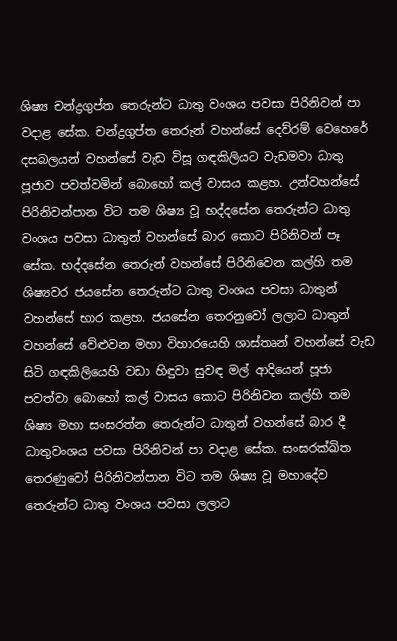ශිෂ්‍ය චන්ද්‍රගුප්ත තෙරුන්ට ධාතු වංශය පවසා පිරිනිවන් පා වදාළ සේක. චන්ද්‍රගුප්ත තෙරුන් වහන්සේ දෙව්රම් වෙහෙරේ දසබලයන් වහන්සේ වැඩ විසූ ගඳකිලියට වැඩමවා ධාතු පූජාව පවත්වමින් බොහෝ කල් වාසය කළහ. උන්වහන්සේ පිරිනිවන්පාන විට තම ශිෂ්‍ය වූ භද්දසේන තෙරුන්ට ධාතු වංශය පවසා ධාතුන් වහන්සේ බාර කොට පිරිනිවන් පෑ සේක. භද්දසේන තෙරුන් වහන්සේ පිරිනිවෙන කල්හි තම ශිෂ්‍යවර ජයසේන තෙරුන්ට ධාතු වංශය පවසා ධාතුන් වහන්සේ භාර කළහ. ජයසේන තෙරනුවෝ ලලාට ධාතුන් වහන්සේ වේළුවන මහා විහාරයෙහි ශාස්තෘන් වහන්සේ වැඩ සිටි ගඳකිලියෙහි වඩා හිඳුවා සුවඳ මල් ආදියෙන් පූජා පවත්වා බොහෝ කල් වාසය කොට පිරිනිවන කල්හි තම ශිෂ්‍ය මහා සංඝරත්න තෙරුන්ට ධාතුන් වහන්සේ බාර දී ධාතුවංශය පවසා පිරිනිවන් පා වදාළ සේක. සංඝරක්ඛිත තෙරණුවෝ පිරිනිවන්පාන විට තම ශිෂ්‍ය වූ මහාදේව තෙරුන්ට ධාතු වංශය පවසා ලලාට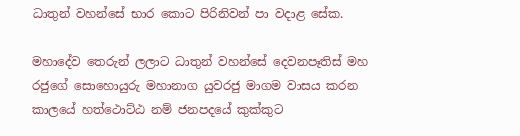ධාතුන් වහන්සේ භාර කොට පිරිනිවන් පා වදාළ සේක.

මහාදේව තෙරුන් ලලාට ධාතුන් වහන්සේ දෙවනපෑතිස් මහ රජුගේ සොහොයුරු මහානාග යුවරජු මාගම වාසය කරන කාලයේ හත්ථොට්ඨ නම් ජනපදයේ කුක්කුට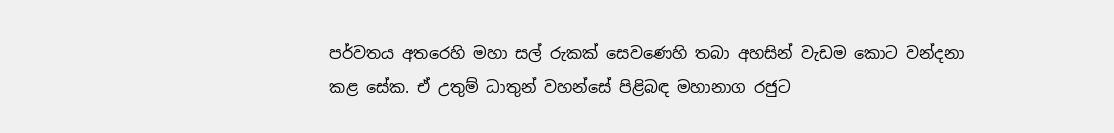පර්වතය අතරෙහි මහා සල් රුකක් සෙවණෙහි තබා අහසින් වැඩම කොට වන්දනා කළ සේක. ඒ උතුම් ධාතුන් වහන්සේ පිළිබඳ මහානාග රජුට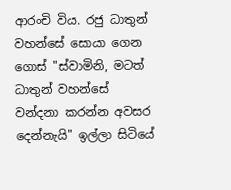ආරංචි විය. රජු ධාතුන් වහන්සේ සොයා ගෙන ගොස් "ස්වාමිනි, මටත් ධාතුන් වහන්සේ වන්දනා කරන්න අවසර දෙන්නැයි" ඉල්ලා සිටියේ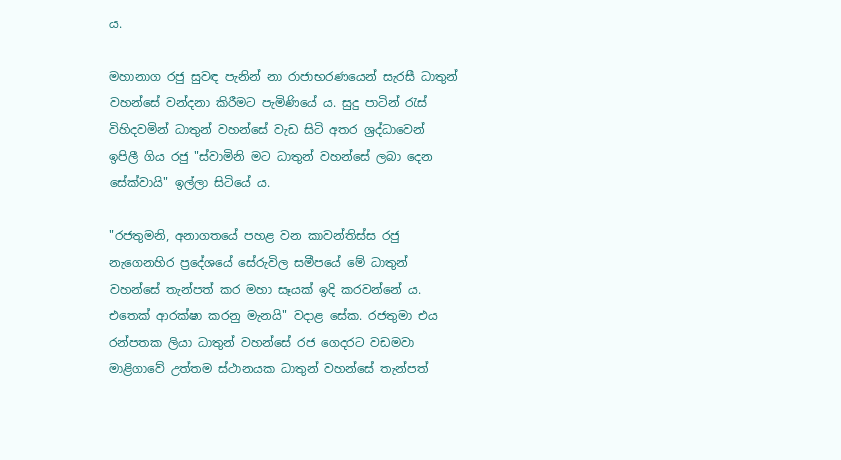ය.

මහානාග රජු සුවඳ පැනින් නා රාජාභරණයෙන් සැරසී ධාතුන් වහන්සේ වන්දනා කිරීමට පැමිණියේ ය. සුදු පාටින් රැස් විහිදවමින් ධාතුන් වහන්සේ වැඩ සිටි අතර ශ්‍රද්ධාවෙන් ඉපිලී ගිය රජු "ස්වාමිනි මට ධාතුන් වහන්සේ ලබා දෙන සේක්වායි" ඉල්ලා සිටියේ ය.

"රජතුමනි, අනාගතයේ පහළ වන කාවන්තිස්ස රජු නැගෙනහිර ප්‍රදේශයේ සේරුවිල සමීපයේ මේ ධාතුන් වහන්සේ තැන්පත් කර මහා සෑයක් ඉදි කරවන්නේ ය. එතෙක් ආරක්ෂා කරනු මැනයි" වදාළ සේක. රජතුමා එය රන්පතක ලියා ධාතුන් වහන්සේ රජ ගෙදරට වඩමවා මාළිගාවේ උත්තම ස්ථානයක ධාතුන් වහන්සේ තැන්පත්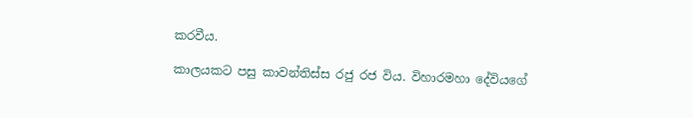කරවීය.

කාලයකට පසු කාවන්තිස්ස රජු රජ විය. විහාරමහා දේවියගේ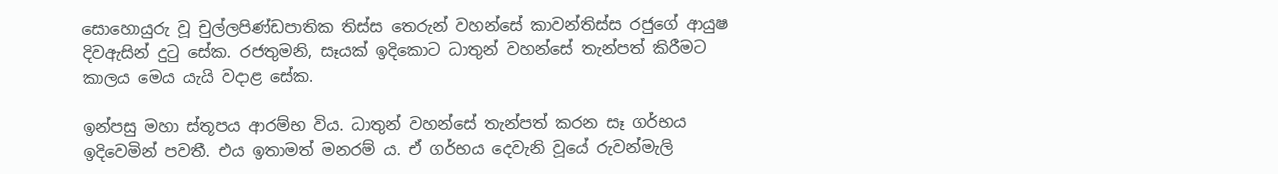සොහොයුරු වූ චුල්ලපිණ්ඩපාතික තිස්ස තෙරුන් වහන්සේ කාවන්තිස්ස රජුගේ ආයුෂ දිවඇසින් දුටු සේක. රජතුමනි, සෑයක් ඉදිකොට ධාතුන් වහන්සේ තැන්පත් කිරීමට කාලය මෙය යැයි වදාළ සේක.

ඉන්පසු මහා ස්තූපය ආරම්භ විය. ධාතුන් වහන්සේ තැන්පත් කරන සෑ ගර්භය ඉදිවෙමින් පවතී. එය ඉතාමත් මනරම් ය. ඒ ගර්භය දෙවැනි වූයේ රුවන්මැලි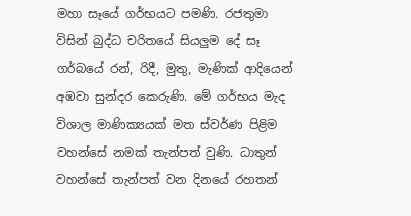මහා සෑයේ ගර්භයට පමණි. රජතුමා විසින් බුද්ධ චරිතයේ සියලුම දේ සෑ ගර්බයේ රන්, රිදී, මුතු, මැණික් ආදියෙන් අඹවා සුන්දර කෙරුණි. මේ ගර්භය මැද විශාල මාණික්‍යයක් මත ස්වර්ණ පිළිම වහන්සේ නමක් තැන්පත් වුණි. ධාතුන් වහන්සේ තැන්පත් වන දිනයේ රහතන්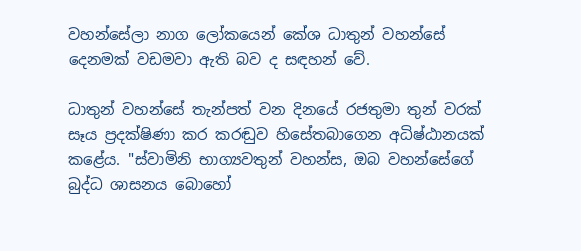වහන්සේලා නාග ලෝකයෙන් කේශ ධාතුන් වහන්සේ දෙනමක් වඩමවා ඇති බව ද සඳහන් වේ.

ධාතුන් වහන්සේ තැන්පත් වන දිනයේ රජතුමා තුන් වරක් සෑය ප්‍රදක්ෂිණා කර කරඬුව හිසේතබාගෙන අධිෂ්ඨානයක් කළේය. "ස්වාමිනි භාග්‍යවතුන් වහන්ස, ඔබ වහන්සේගේ බුද්ධ ශාසනය බොහෝ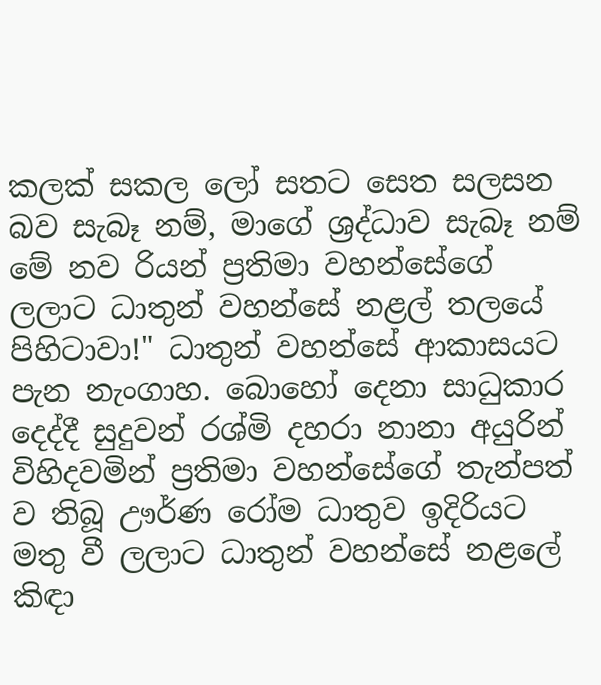කලක් සකල ලෝ සතට සෙත සලසන බව සැබෑ නම්, මාගේ ශ්‍රද්ධාව සැබෑ නම් මේ නව රියන් ප්‍රතිමා වහන්සේගේ ලලාට ධාතුන් වහන්සේ නළල් තලයේ පිහිටාවා!" ධාතුන් වහන්සේ ආකාසයට පැන නැංගාහ. බොහෝ දෙනා සාධුකාර දෙද්දී සුදුවන් රශ්මි දහරා නානා අයුරින් විහිදවමින් ප්‍රතිමා වහන්සේගේ තැන්පත් ව තිබූ ඌර්ණ රෝම ධාතුව ඉදිරියට මතු වී ලලාට ධාතුන් වහන්සේ නළලේ කිඳා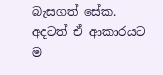බැසගත් සේක. අදටත් ඒ ආකාරයට ම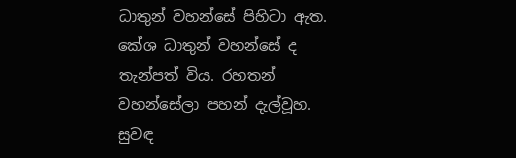ධාතුන් වහන්සේ පිහිටා ඇත. කේශ ධාතුන් වහන්සේ ද තැන්පත් විය. රහතන් වහන්සේලා පහන් දැල්වූහ. සුවඳ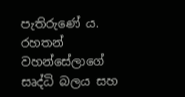පැතිරුණේ ය. රහතන් වහන්සේලාගේ සෘද්ධි බලය සහ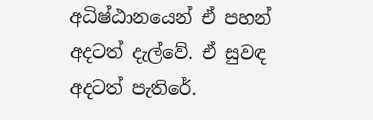අධිෂ්ඨානයෙන් ඒ පහන් අදටත් දැල්වේ. ඒ සුවඳ අදටත් පැතිරේ.